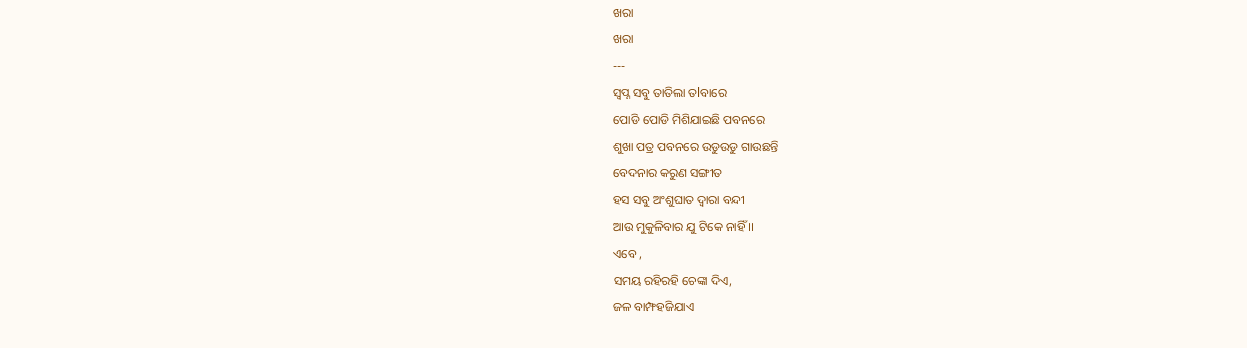ଖରା
ଖରା
---
ସ୍ବପ୍ନ ସବୁ ତାତିଲା ତlବାରେ
ପୋଡି ପୋଡି ମିଶିଯାଇଛି ପବନରେ
ଶୁଖା ପତ୍ର ପବନରେ ଉଡୁଉଡୁ ଗାଉଛନ୍ତି
ବେଦନାର କରୁଣ ସଙ୍ଗୀତ
ହସ ସବୁ ଅଂଶୁଘାତ ଦ୍ୱାରା ବନ୍ଦୀ
ଆଉ ମୁକୁଳିବାର ଯୁ ଟିକେ ନାହିଁ ।।
ଏବେ ,
ସମୟ ରହିରହି ଚେଙ୍କା ଦିଏ,
ଜଳ ବାମ୍ଫହଜିଯାଏ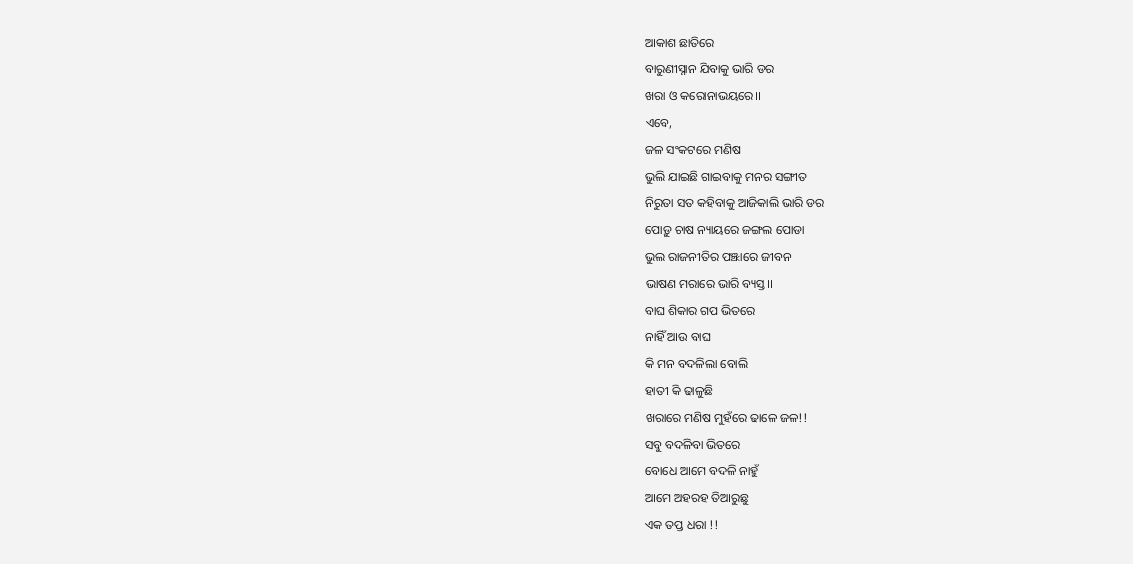ଆକାଶ ଛାତିରେ
ବାରୁଣୀସ୍ନାନ ଯିବାକୁ ଭାରି ଡର
ଖରା ଓ କରୋନାଭୟରେ।।
ଏବେ,
ଜଳ ସଂକଟରେ ମଣିଷ
ଭୁଲି ଯାଇଛି ଗାଇବାକୁ ମନର ସଙ୍ଗୀତ
ନିରୁତା ସତ କହିବାକୁ ଆଜିକାଲି ଭାରି ଡର
ପୋଡ଼ୁ ଚାଷ ନ୍ୟାୟରେ ଜଙ୍ଗଲ ପୋଡା
ଭୁଲ ରାଜନୀତିର ପଞ୍ଝାରେ ଜୀବନ
ଭାଷଣ ମରାରେ ଭାରି ବ୍ୟସ୍ତ।।
ବାଘ ଶିକାର ଗପ ଭିତରେ
ନାହିଁ ଆଉ ବାଘ
କି ମନ ବଦଳିଲା ବୋଲି
ହାତୀ କି ଢାଳୁଛି
ଖରାରେ ମଣିଷ ମୁହଁରେ ଢାଳେ ଜଳ!!
ସବୁ ବଦଳିବା ଭିତରେ
ବୋଧେ ଆମେ ବଦଳି ନାହୁଁ
ଆମେ ଅହରହ ତିଆରୁଛୁ
ଏକ ତପ୍ତ ଧରା !!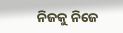ନିଜକୁ ନିଜେ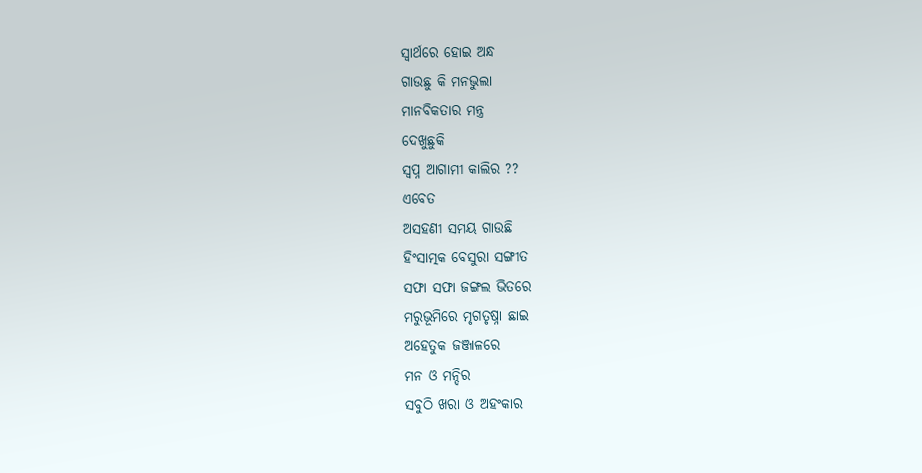ସ୍ୱାର୍ଥରେ ହୋଇ ଅନ୍ଧ
ଗାଉଛୁ କି ମନଭୁଲା
ମାନବିକତାର ମନ୍ତ୍ର
ଦେଖୁଛୁକି
ସ୍ବପ୍ନ ଆଗାମୀ କାଲିର ??
ଏବେତ
ଅସହଣୀ ସମୟ ଗାଉଛି
ହିଂସାତ୍ମକ ବେସୁରା ସଙ୍ଗୀତ
ସଫା ସଫା ଜଙ୍ଗଲ ଭିତରେ
ମରୁଭୂମିରେ ମୃଗତୃଷ୍ନା ଛାଇ
ଅହେତୁକ ଜଞ୍ଜାଳରେ
ମନ ଓ ମନ୍ଦିର
ସବୁଠି ଖରା ଓ ଅହଂକାର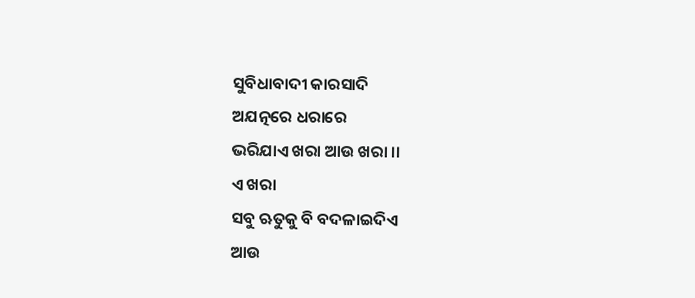ସୁବିଧାବାଦୀ କାରସାଦି
ଅଯତ୍ନରେ ଧରାରେ
ଭରିଯାଏ ଖରା ଆଉ ଖରା ।।
ଏ ଖରା
ସବୁ ଋତୁକୁ ବି ବଦଳାଇଦିଏ
ଆଉ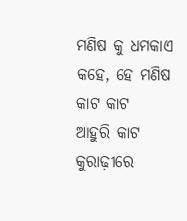ମଣିଷ କୁ ଧମକାଏ
କହେ, ହେ ମଣିଷ କାଟ କାଟ
ଆହୁରି କାଟ କୁରାଢ଼ୀରେ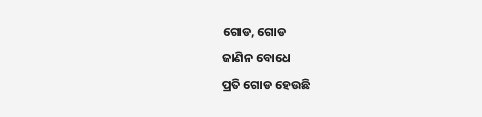ଗୋଡ, ଗୋଡ
ଜାଣିନ ବୋଧେ
ପ୍ରତି ଗୋଡ ହେଉଛି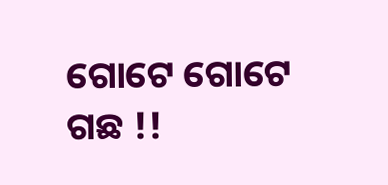ଗୋଟେ ଗୋଟେ ଗଛ !!